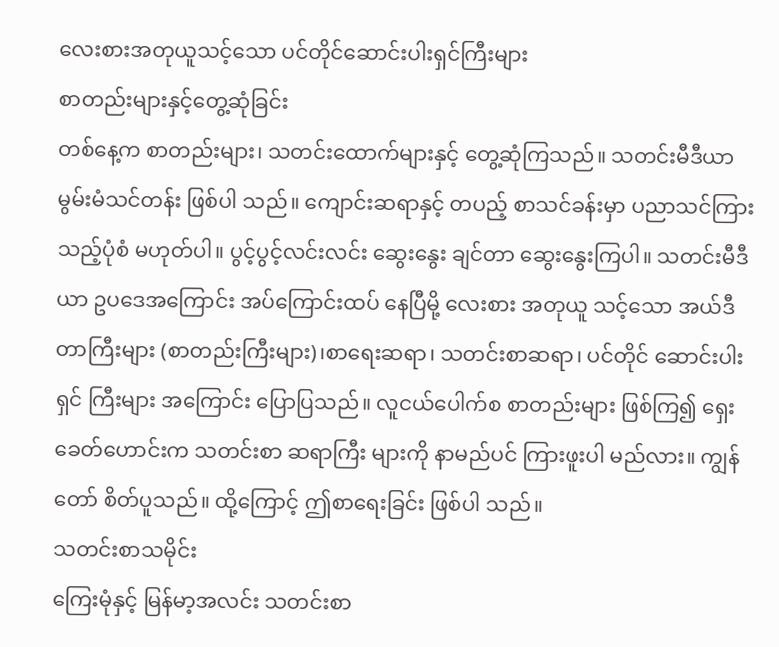လေးစားအတုယူသင့်သော ပင်တိုင်ဆောင်းပါးရှင်ကြီးများ
စာတည်းများနှင့်တွေ့ဆုံခြင်း
တစ်နေ့က စာတည်းများ၊ သတင်းထောက်များနှင့် တွေ့ဆုံကြသည်။ သတင်းမီဒီယာ မွမ်းမံသင်တန်း ဖြစ်ပါ သည်။ ကျောင်းဆရာနှင့် တပည့် စာသင်ခန်းမှာ ပညာသင်ကြားသည့်ပုံစံ မဟုတ်ပါ။ ပွင့်ပွင့်လင်းလင်း ဆွေးနွေး ချင်တာ ဆွေးနွေးကြပါ။ သတင်းမီဒီယာ ဥပဒေအကြောင်း အပ်ကြောင်းထပ် နေပြီမို့ လေးစား အတုယူ သင့်သော အယ်ဒီတာကြီးများ (စာတည်းကြီးများ)၊စာရေးဆရာ၊ သတင်းစာဆရာ၊ ပင်တိုင် ဆောင်းပါး ရှင် ကြီးများ အကြောင်း ပြောပြသည်။ လူငယ်ပေါက်စ စာတည်းများ ဖြစ်ကြ၍ ရှေးခေတ်ဟောင်းက သတင်းစာ ဆရာကြီး များကို နာမည်ပင် ကြားဖူးပါ မည်လား။ ကျွန်တော် စိတ်ပူသည်။ ထို့ကြောင့် ဤစာရေးခြင်း ဖြစ်ပါ သည်။
သတင်းစာသမိုင်း
ကြေးမုံနှင့် မြန်မာ့အလင်း သတင်းစာ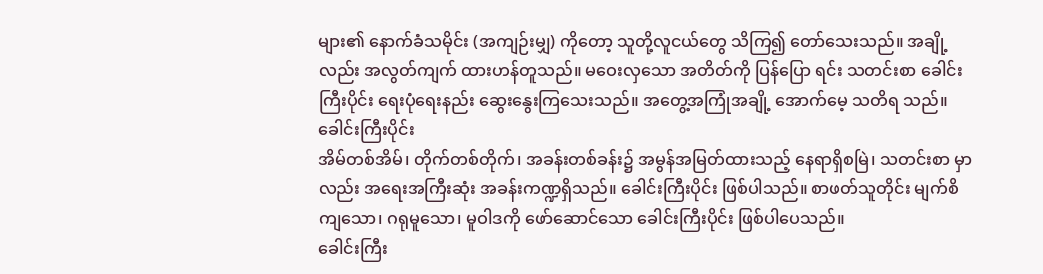များ၏ နောက်ခံသမိုင်း (အကျဉ်းမျှ) ကိုတော့ သူတို့လူငယ်တွေ သိကြ၍ တော်သေးသည်။ အချို့လည်း အလွတ်ကျက် ထားဟန်တူသည်။ မဝေးလှသော အတိတ်ကို ပြန်ပြော ရင်း သတင်းစာ ခေါင်းကြီးပိုင်း ရေးပုံရေးနည်း ဆွေးနွေးကြသေးသည်။ အတွေ့အကြုံအချို့ အောက်မေ့ သတိရ သည်။
ခေါင်းကြီးပိုင်း
အိမ်တစ်အိမ်၊ တိုက်တစ်တိုက်၊ အခန်းတစ်ခန်း၌ အမွန်အမြတ်ထားသည့် နေရာရှိစမြဲ၊ သတင်းစာ မှာလည်း အရေးအကြီးဆုံး အခန်းကဏ္ဍရှိသည်။ ခေါင်းကြီးပိုင်း ဖြစ်ပါသည်။ စာဖတ်သူတိုင်း မျက်စိကျသော၊ ဂရုမူသော၊ မူဝါဒကို ဖော်ဆောင်သော ခေါင်းကြီးပိုင်း ဖြစ်ပါပေသည်။
ခေါင်းကြီး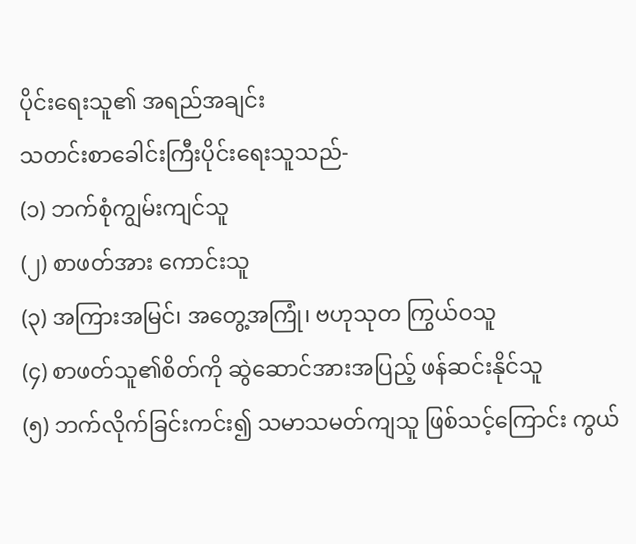ပိုင်းရေးသူ၏ အရည်အချင်း
သတင်းစာခေါင်းကြီးပိုင်းရေးသူသည်-
(၁) ဘက်စုံကျွမ်းကျင်သူ
(၂) စာဖတ်အား ကောင်းသူ
(၃) အကြားအမြင်၊ အတွေ့အကြုံ၊ ဗဟုသုတ ကြွယ်ဝသူ
(၄) စာဖတ်သူ၏စိတ်ကို ဆွဲဆောင်အားအပြည့် ဖန်ဆင်းနိုင်သူ
(၅) ဘက်လိုက်ခြင်းကင်း၍ သမာသမတ်ကျသူ ဖြစ်သင့်ကြောင်း ကွယ်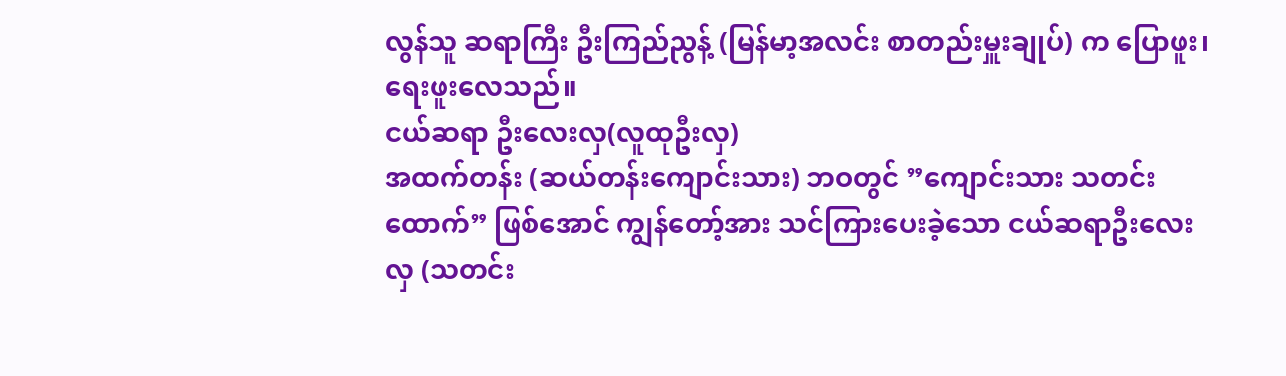လွန်သူ ဆရာကြီး ဦးကြည်ညွန့် (မြန်မာ့အလင်း စာတည်းမှူးချုပ်) က ပြောဖူး၊ ရေးဖူးလေသည်။
ငယ်ဆရာ ဦးလေးလှ(လူထုဦးလှ)
အထက်တန်း (ဆယ်တန်းကျောင်းသား) ဘဝတွင် ”ကျောင်းသား သတင်းထောက်” ဖြစ်အောင် ကျွန်တော့်အား သင်ကြားပေးခဲ့သော ငယ်ဆရာဦးလေးလှ (သတင်း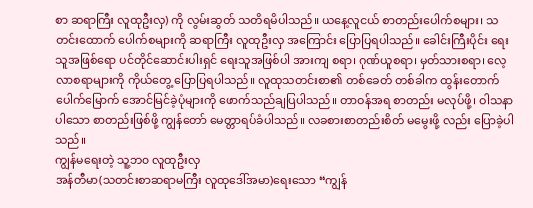စာ ဆရာကြီး လူထုဦးလှ) ကို လွမ်းဆွတ် သတိရမိပါသည်။ ယနေ့လူငယ် စာတည်းပေါက်စများ၊ သတင်းထောက် ပေါက်စများကို ဆရာကြီး လူထုဦးလှ အကြောင်း ပြောပြရပါသည်။ ခေါင်းကြီးပိုင်း ရေးသူအဖြစ်ရော ပင်တိုင်ဆောင်းပါးရှင် ရေးသူအဖြစ်ပါ အားကျ စရာ၊ ဂုဏ်ယူစရာ၊ မှတ်သားစရာ၊ လေ့လာစရာများကို ကိုယ်တွေ့ ပြောပြရပါသည်။ လူထုသတင်းစာ၏ တစ်ခေတ် တစ်ခါက ထွန်းတောက် ပေါက်မြောက် အောင်မြင်ခဲ့ပုံများကို ဖောက်သည်ချပြပါသည်။ တာဝန်အရ စာတည်း မလုပ်ဖို့၊ ဝါသနာပါသော စာတည်းဖြစ်ဖို့ ကျွန်တော် မေတ္တာရပ်ခံပါသည်။ လခစားစာတည်းစိတ် မမွေးဖို့ လည်း ပြောခဲ့ပါသည်။
ကျွန်မရေးတဲ့ သူ့ဘ၀ လူထုဦးလှ
အန်တီမာ(သတင်းစာဆရာမကြီး လူထုဒေါ်အမာ)ရေးသော “ကျွန်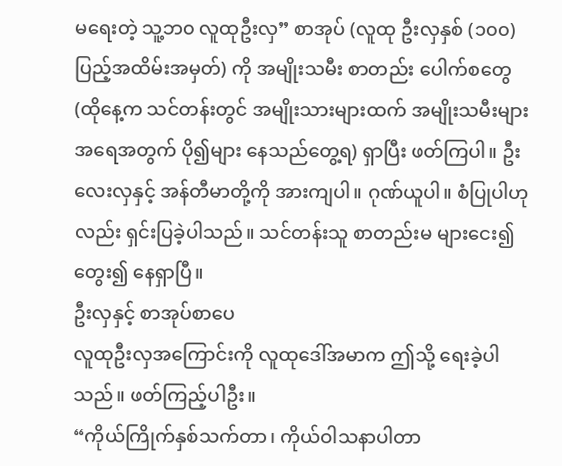မရေးတဲ့ သူ့ဘ၀ လူထုဦးလှ” စာအုပ် (လူထု ဦးလှနှစ် (၁၀၀) ပြည့်အထိမ်းအမှတ်) ကို အမျိုးသမီး စာတည်း ပေါက်စတွေ (ထိုနေ့က သင်တန်းတွင် အမျိုးသားများထက် အမျိုးသမီးများ အရေအတွက် ပို၍များ နေသည်တွေ့ရ) ရှာပြီး ဖတ်ကြပါ။ ဦးလေးလှနှင့် အန်တီမာတို့ကို အားကျပါ။ ဂုဏ်ယူပါ။ စံပြုပါဟုလည်း ရှင်းပြခဲ့ပါသည်။ သင်တန်းသူ စာတည်းမ များငေး၍ တွေး၍ နေရှာပြီ။
ဦးလှနှင့် စာအုပ်စာပေ
လူထုဦးလှအကြောင်းကို လူထုဒေါ်အမာက ဤသို့ ရေးခဲ့ပါသည်။ ဖတ်ကြည့်ပါဦး။
“ကိုယ်ကြိုက်နှစ်သက်တာ၊ ကိုယ်ဝါသနာပါတာ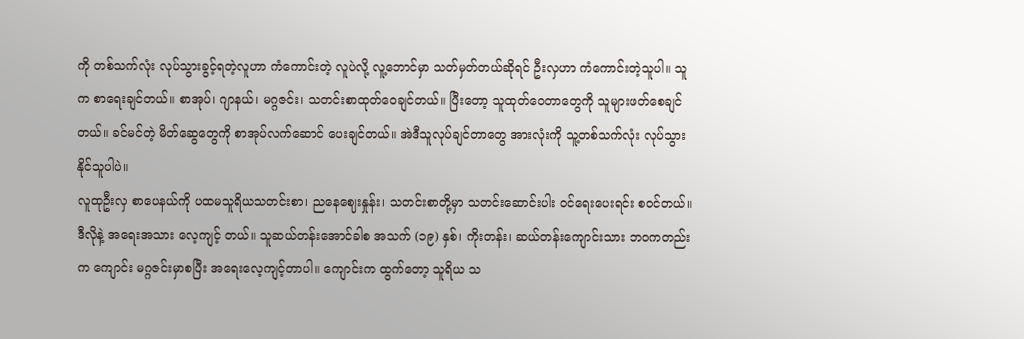ကို တစ်သက်လုံး လုပ်သွားခွင့်ရတဲ့လူဟာ ကံကောင်းတဲ့ လူပဲလို့ လူ့ဘောင်မှာ သတ်မှတ်တယ်ဆိုရင် ဦးလှဟာ ကံကောင်းတဲ့သူပါ။ သူက စာရေးချင်တယ်။ စာအုပ်၊ ဂျာနယ်၊ မဂ္ဂဇင်း၊ သတင်းစာထုတ်ဝေချင်တယ်။ ပြီးတော့ သူထုတ်ဝေတာတွေကို သူများဖတ်စေချင်တယ်။ ခင်မင်တဲ့ မိတ်ဆွေတွေကို စာအုပ်လက်ဆောင် ပေးချင်တယ်။ အဲဒီသူလုပ်ချင်တာတွေ အားလုံးကို သူ့တစ်သက်လုံး လုပ်သွားနိုင်သူပါပဲ။
လူထုဦးလှ စာပေနယ်ကို ပထမသူရိယသတင်းစာ၊ ညနေဈေးနှုန်း၊ သတင်းစာတို့မှာ သတင်းဆောင်းပါး ဝင်ရေးပေးရင်း စဝင်တယ်။ ဒီလိုနဲ့ အရေးအသား လေ့ကျင့် တယ်။ သူဆယ်တန်းအောင်ခါစ အသက် (၁၉) နှစ်၊ ကိုးတန်း၊ ဆယ်တန်းကျောင်းသား ဘဝကတည်းက ကျောင်း မဂ္ဂဇင်းမှာစပြီး အရေးလေ့ကျင့်တာပါ။ ကျောင်းက ထွက်တော့ သူရိယ သ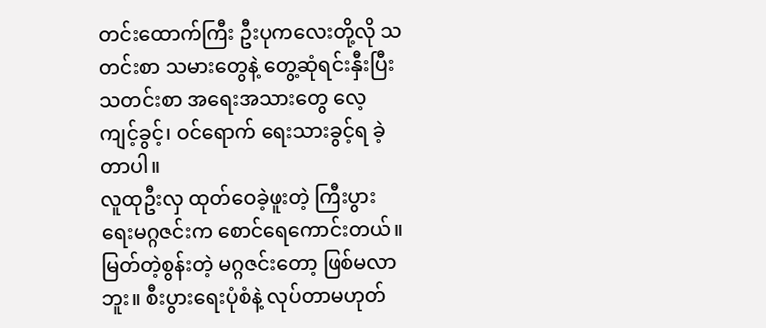တင်းထောက်ကြီး ဦးပုကလေးတို့လို သတင်းစာ သမားတွေနဲ့ တွေ့ဆုံရင်းနှီးပြီး သတင်းစာ အရေးအသားတွေ လေ့ကျင့်ခွင့်၊ ဝင်ရောက် ရေးသားခွင့်ရ ခဲ့တာပါ။
လူထုဦးလှ ထုတ်ဝေခဲ့ဖူးတဲ့ ကြီးပွားရေးမဂ္ဂဇင်းက စောင်ရေကောင်းတယ်။ မြတ်တဲ့စွန်းတဲ့ မဂ္ဂဇင်းတော့ ဖြစ်မလာဘူး။ စီးပွားရေးပုံစံနဲ့ လုပ်တာမဟုတ်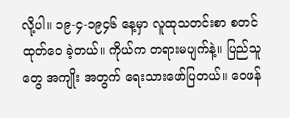လို့ပါ။ ၁၉-၄-၁၉၄၆ နေ့မှာ လူထုသတင်းစာ စတင်ထုတ်ဝေ ခဲ့တယ်။ ကိုယ်က တရားမပျက်နဲ့။ ပြည်သူတွေ အကျိုး အတွက် ရေးသားဖော်ပြတယ်။ ဝေဖန်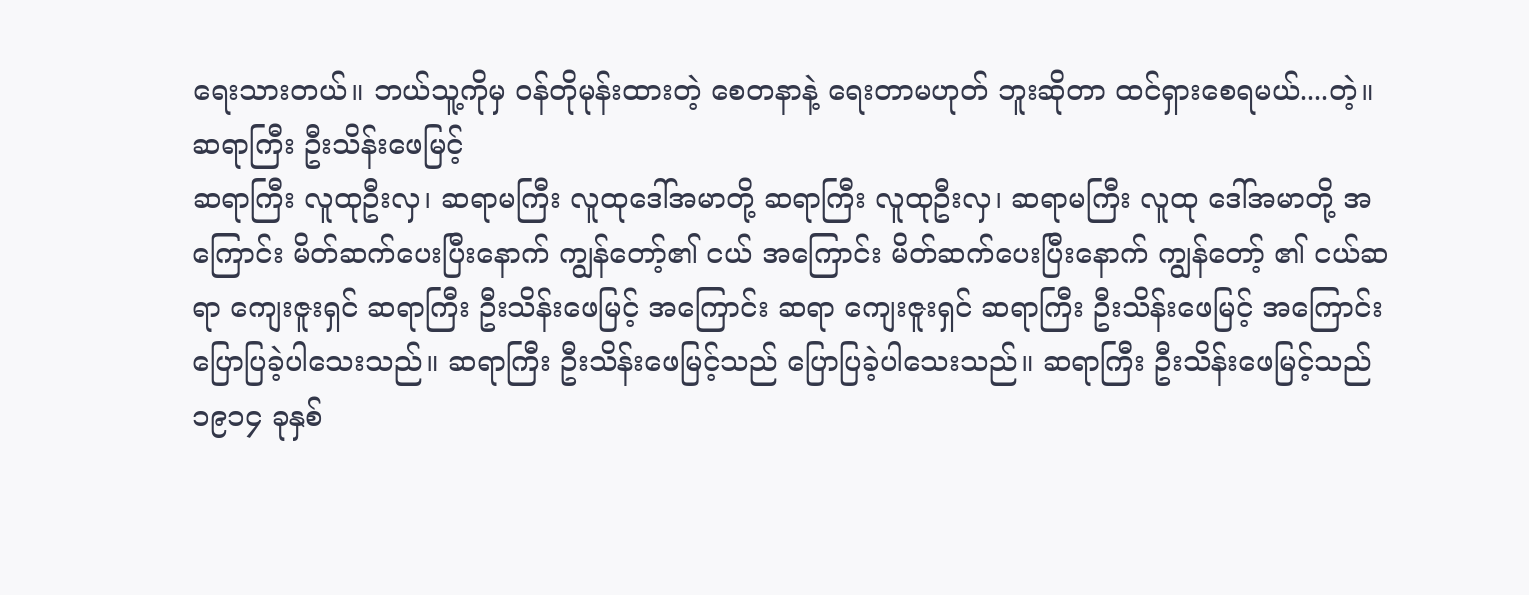ရေးသားတယ်။ ဘယ်သူ့ကိုမှ ဝန်တိုမုန်းထားတဲ့ စေတနာနဲ့ ရေးတာမဟုတ် ဘူးဆိုတာ ထင်ရှားစေရမယ်....တဲ့။
ဆရာကြီး ဦးသိန်းဖေမြင့်
ဆရာကြီး လူထုဦးလှ၊ ဆရာမကြီး လူထုဒေါ်အမာတို့ ဆရာကြီး လူထုဦးလှ၊ ဆရာမကြီး လူထု ဒေါ်အမာတို့ အကြောင်း မိတ်ဆက်ပေးပြီးနောက် ကျွန်တော့်၏ ငယ် အကြောင်း မိတ်ဆက်ပေးပြီးနောက် ကျွန်တော့် ၏ ငယ်ဆရာ ကျေးဇူးရှင် ဆရာကြီး ဦးသိန်းဖေမြင့် အကြောင်း ဆရာ ကျေးဇူးရှင် ဆရာကြီး ဦးသိန်းဖေမြင့် အကြောင်း ပြောပြခဲ့ပါသေးသည်။ ဆရာကြီး ဦးသိန်းဖေမြင့်သည် ပြောပြခဲ့ပါသေးသည်။ ဆရာကြီး ဦးသိန်းဖေမြင့်သည် ၁၉၁၄ ခုနှစ်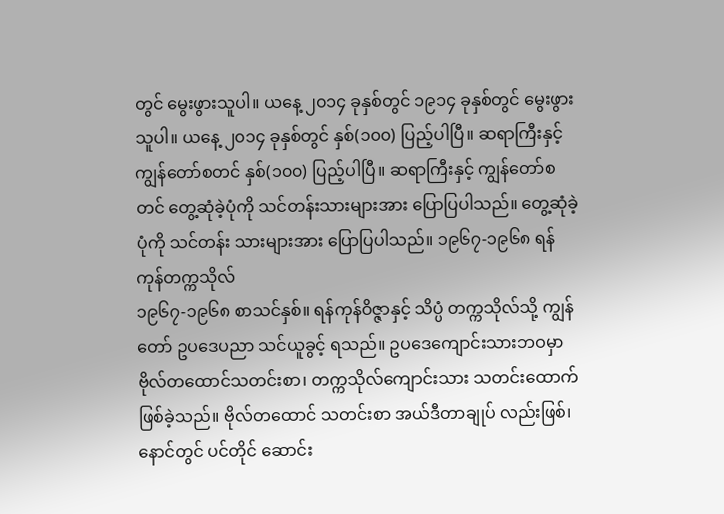တွင် မွေးဖွားသူပါ။ ယနေ့ ၂၀၁၄ ခုနှစ်တွင် ၁၉၁၄ ခုနှစ်တွင် မွေးဖွားသူပါ။ ယနေ့ ၂၀၁၄ ခုနှစ်တွင် နှစ်(၁၀၀) ပြည့်ပါပြီ။ ဆရာကြီးနှင့်ကျွန်တော်စတင် နှစ်(၁၀၀) ပြည့်ပါပြီ။ ဆရာကြီးနှင့် ကျွန်တော်စတင် တွေ့ဆုံခဲ့ပုံကို သင်တန်းသားများအား ပြောပြပါသည်။ တွေ့ဆုံခဲ့ပုံကို သင်တန်း သားများအား ပြောပြပါသည်။ ၁၉၆၇-၁၉၆၈ ရန်ကုန်တက္ကသိုလ်
၁၉၆၇-၁၉၆၈ စာသင်နှစ်။ ရန်ကုန်ဝိဇ္ဇာနှင့် သိပ္ပံ တက္ကသိုလ်သို့ ကျွန်တော် ဥပဒေပညာ သင်ယူခွင့် ရသည်။ ဥပဒေကျောင်းသားဘဝမှာ ဗိုလ်တထောင်သတင်းစာ၊ တက္ကသိုလ်ကျောင်းသား သတင်းထောက် ဖြစ်ခဲ့သည်။ ဗိုလ်တထောင် သတင်းစာ အယ်ဒီတာချုပ် လည်းဖြစ်၊ နောင်တွင် ပင်တိုင် ဆောင်း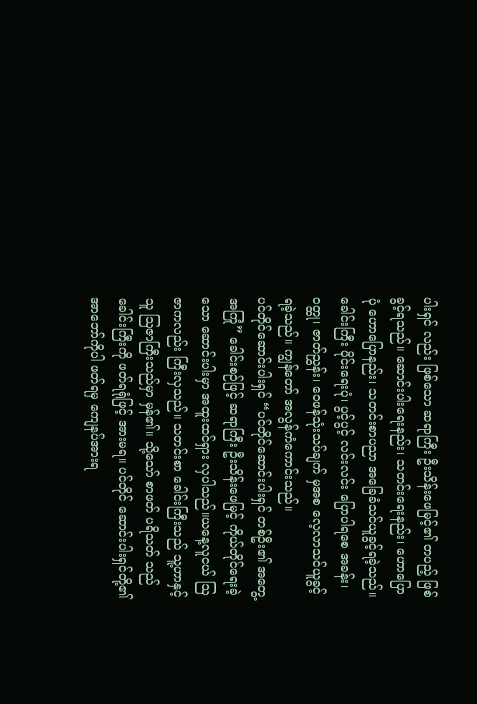ပါးရှင် လည်း ဖြစ်သော ဆရာကြီး ဦးသိန်းဖေမြင့်၏ တပည့် ဖြစ်ခွင့်ရသည်။ ဆောင်းပါးရေးနည်း၊ သတင်းရေးနည်း၊ ဟောပြောပုံ ဟောပြောနည်း၊ သတင်းစာပညာ အခြေခံသင်ယူခွင့်ရခဲ့သည်။ ခေါင်းကြီး ပိုင်းရေးပုံ၊ ပွင့်ပွင့် လင်းလင်း ပြောပါရစေ အခန်း၊ ဝတ္ထု၊ ဇာတ်ညွှန်း၊ ဝေဖန်သုံးသပ်ချက် မှအစ လေ့လာသင်ယူခွင့် ရခဲ့သည်။ ကျွန်တော် အလွန်ကံကောင်းသည်။
ပင်တိုင်ဆောင်းပါးရှင် “ပင်တိုင်ဆောင်းပါးရှင် တစ်ဦး၏ အတွေ့အကြုံ” ခေါင်းစဉ်ဖြင့် ဆရာကြီး ဦးသိန်းဖေမြင့် ကိုယ်တိုင်ရေးခဲ့သော ဆောင်းပါးမှာ အထူးထင်ရှား လှပါသည်။ယနေ့လူငယ် ဩဇာကလည်း ကြီးလှသည်။ သတင်းစာ ခေါင်းကြီးသည် သူ့ဟာနှင့်သူ ဩဇာကြီးသည်မှာ မှန်၏။ သို့သော် စာဖတ် ပရိသတ် သည် ခေါင်းကြီးကို ဖတ်ရရုံဖြင့် အားမရ။ ပင်တိုင် ဆောင်းပါးရှင်တို့၏ အာဘော်ကိုပါ ဖတ်ရမှ ကျေနပ်အားရ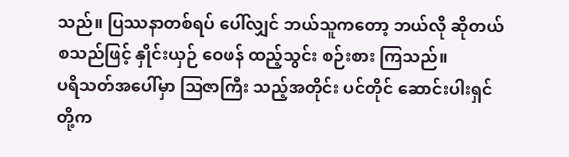သည်။ ပြဿနာတစ်ရပ် ပေါ်လျှင် ဘယ်သူကတော့ ဘယ်လို ဆိုတယ် စသည်ဖြင့် နှိုင်းယှဉ် ဝေဖန် ထည့်သွင်း စဉ်းစား ကြသည်။
ပရိသတ်အပေါ်မှာ ဩဇာကြီး သည့်အတိုင်း ပင်တိုင် ဆောင်းပါးရှင် တို့က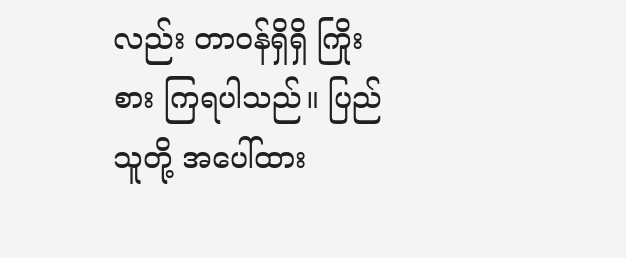လည်း တာဝန်ရှိရှိ ကြိုးစား ကြရပါသည်။ ပြည်သူတို့ အပေါ်ထား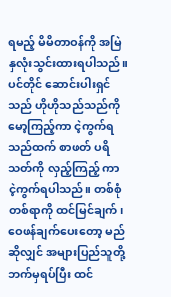ရမည့် မိမိတာဝန်ကို အမြဲ နှလုံးသွင်းထားရပါသည်။ ပင်တိုင် ဆောင်းပါးရှင်သည် ဟိုဟိုသည်သည်ကို မော့ကြည့်ကာ ငဲ့ကွက်ရသည်ထက် စာဖတ် ပရိသတ်ကို လှည့်ကြည့် ကာ ငဲ့ကွက်ရပါသည်။ တစ်စုံတစ်ရာကို ထင်မြင်ချက်၊ ဝေဖန်ချက်ပေးတော့ မည်ဆိုလျှင် အများပြည်သူတို့ ဘက်မှရပ်ပြီး ထင်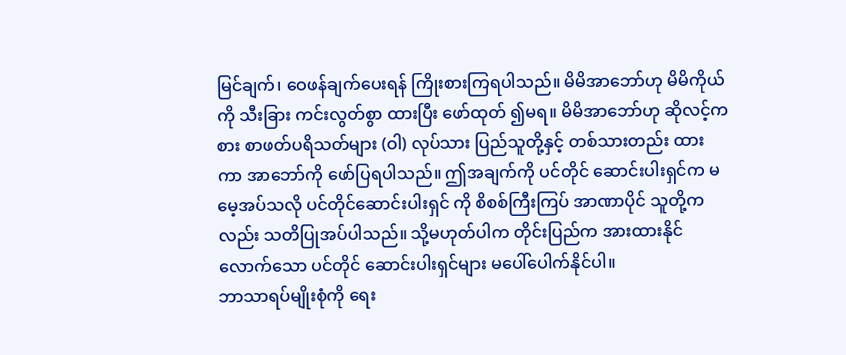မြင်ချက်၊ ဝေဖန်ချက်ပေးရန် ကြိုးစားကြရပါသည်။ မိမိအာဘော်ဟု မိမိကိုယ်ကို သီးခြား ကင်းလွတ်စွာ ထားပြီး ဖော်ထုတ် ၍မရ။ မိမိအာဘော်ဟု ဆိုလင့်ကစား စာဖတ်ပရိသတ်များ (ဝါ) လုပ်သား ပြည်သူတို့နှင့် တစ်သားတည်း ထားကာ အာဘော်ကို ဖော်ပြရပါသည်။ ဤအချက်ကို ပင်တိုင် ဆောင်းပါးရှင်က မမေ့အပ်သလို ပင်တိုင်ဆောင်းပါးရှင် ကို စိစစ်ကြီးကြပ် အာဏာပိုင် သူတို့ကလည်း သတိပြုအပ်ပါသည်။ သို့မဟုတ်ပါက တိုင်းပြည်က အားထားနိုင် လောက်သော ပင်တိုင် ဆောင်းပါးရှင်များ မပေါ်ပေါက်နိုင်ပါ။
ဘာသာရပ်မျိုးစုံကို ရေး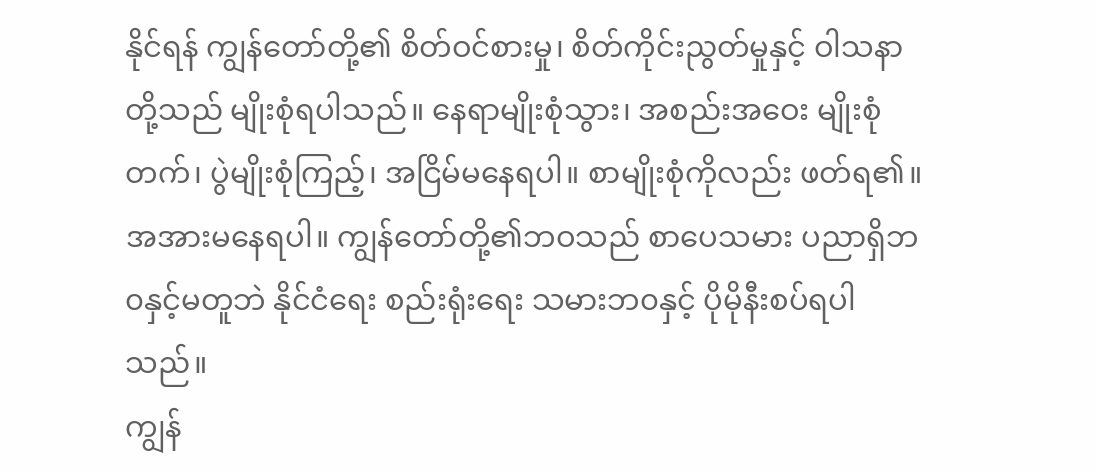နိုင်ရန် ကျွန်တော်တို့၏ စိတ်ဝင်စားမှု၊ စိတ်ကိုင်းညွတ်မှုနှင့် ဝါသနာတို့သည် မျိုးစုံရပါသည်။ နေရာမျိုးစုံသွား၊ အစည်းအဝေး မျိုးစုံတက်၊ ပွဲမျိုးစုံကြည့်၊ အငြိမ်မနေရပါ။ စာမျိုးစုံကိုလည်း ဖတ်ရ၏။ အအားမနေရပါ။ ကျွန်တော်တို့၏ဘဝသည် စာပေသမား ပညာရှိဘ၀နှင့်မတူဘဲ နိုင်ငံရေး စည်းရုံးရေး သမားဘ၀နှင့် ပိုမိုနီးစပ်ရပါသည်။
ကျွန်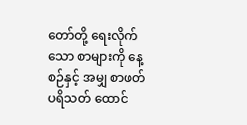တော်တို့ ရေးလိုက်သော စာများကို နေ့စဉ်နှင့် အမျှ စာဖတ်ပရိသတ် ထောင်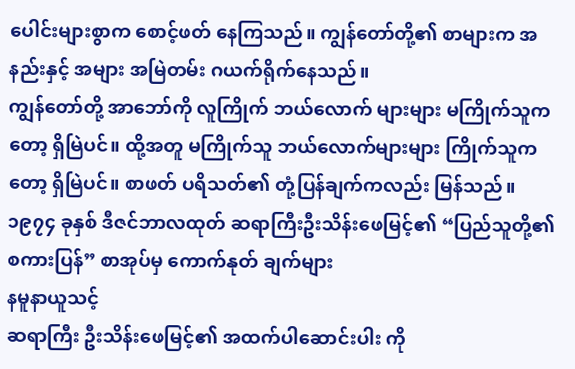ပေါင်းများစွာက စောင့်ဖတ် နေကြသည်။ ကျွန်တော်တို့၏ စာများက အနည်းနှင့် အများ အမြဲတမ်း ဂယက်ရိုက်နေသည်။
ကျွန်တော်တို့ အာဘော်ကို လူကြိုက် ဘယ်လောက် များများ မကြိုက်သူကတော့ ရှိမြဲပင်။ ထို့အတူ မကြိုက်သူ ဘယ်လောက်များများ ကြိုက်သူကတော့ ရှိမြဲပင်။ စာဖတ် ပရိသတ်၏ တုံ့ပြန်ချက်ကလည်း မြန်သည်။
၁၉၇၄ ခုနှစ် ဒီဇင်ဘာလထုတ် ဆရာကြီးဦးသိန်းဖေမြင့်၏ “ပြည်သူတို့၏ စကားပြန်” စာအုပ်မှ ကောက်နုတ် ချက်များ
နမူနာယူသင့်
ဆရာကြီး ဦးသိန်းဖေမြင့်၏ အထက်ပါဆောင်းပါး ကို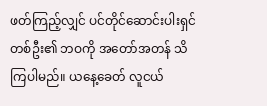ဖတ်ကြည့်လျှင် ပင်တိုင်ဆောင်းပါးရှင် တစ်ဦး၏ ဘဝကို အတော်အတန် သိကြပါမည်။ ယနေ့ခေတ် လူငယ်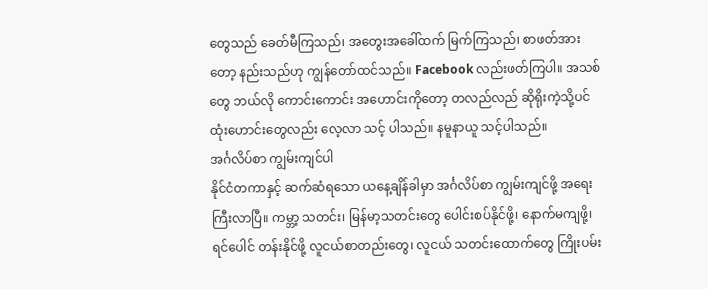တွေသည် ခေတ်မီကြသည်၊ အတွေးအခေါ်ထက် မြက်ကြသည်၊ စာဖတ်အားတော့ နည်းသည်ဟု ကျွန်တော်ထင်သည်။ Facebook လည်းဖတ်ကြပါ။ အသစ်တွေ ဘယ်လို ကောင်းကောင်း အဟောင်းကိုတော့ တလည်လည် ဆိုရိုးကဲ့သို့ပင် ထုံးဟောင်းတွေလည်း လေ့လာ သင့် ပါသည်။ နမူနာယူ သင့်ပါသည်။
အင်္ဂလိပ်စာ ကျွမ်းကျင်ပါ
နိုင်ငံတကာနှင့် ဆက်ဆံရသော ယနေ့ချိန်ခါမှာ အင်္ဂလိပ်စာ ကျွမ်းကျင်ဖို့ အရေးကြီးလာပြီ။ ကမ္ဘာ့ သတင်း၊ မြန်မာ့သတင်းတွေ ပေါင်းစပ်နိုင်ဖို့၊ နောက်မကျဖို့၊ ရင်ပေါင် တန်းနိုင်ဖို့ လူငယ်စာတည်းတွေ၊ လူငယ် သတင်းထောက်တွေ ကြိုးပမ်း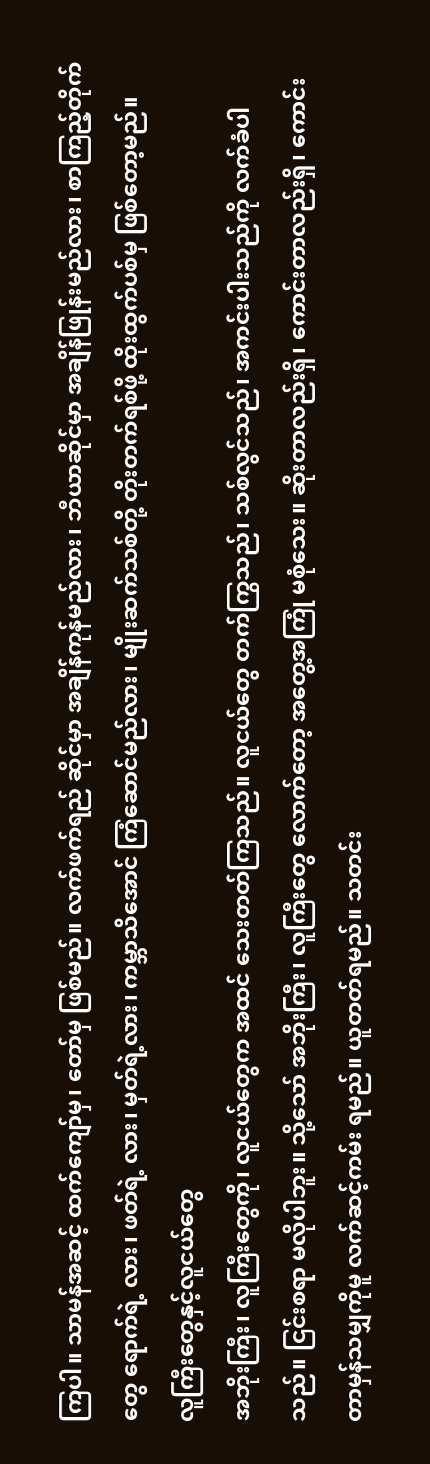ကြပါ။ သာမန်အဆင့် ထက်ကျော်မှ၊ တော်မှ ဖြစ်မည်။ လက်ဖက်ရည် ဆိုင်မှာ အချိန်ကုန်မည်လား၊ ဘီယာဆိုင်မှာ အချိန်ဖြုန်းမည်လား၊ စာကြည့်တိုက်တွေ ရောက်ရဲ့ လား၊ ဖတ်ရဲ့ လား၊ မှတ်ရဲ့လား၊ ကမ္ဘာသိအောင် ကြံဆောင်မည်လား၊ မျိုးဆက်သစ်တို့ တိုးတက်ရစ်ဖို့ ထိုးထွက်ပစ်မှ ဖြစ်တော့မည်။
လူကြီးတွေနှင့်လူငယ်တွေ
အဘိုးကြီး၊ လူကြီးတွေကို၊ လူငယ်တွေက အထင် သေးတတ်ကြသည်။ လူငယ်တွေ တက်ကြွသည်၊ သစ်လွင်သည်၊ အကင်းပါးသည်ကို လက်ခံပါသည်။ ငြင်းစရာ မလိုပါဘူး။ သို့သော် အဘိုးကြီး၊ လူကြီးတွေ လောက်တော့ အတွေ့အကြုံ မစုံသေး။ ဆိုးတာလည်းရှိ၊ ကောင်းတာလည်းရှိ၊ ကောင်းတာမှန်သမျှကိုမူ လက်ဆင့်ကမ်း ရမည်။ ယူတတ်ရမည်။ သတင်း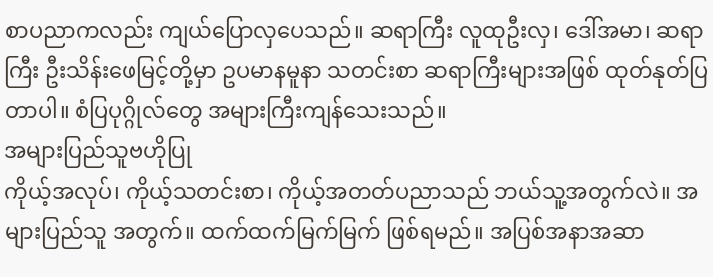စာပညာကလည်း ကျယ်ပြောလှပေသည်။ ဆရာကြီး လူထုဦးလှ၊ ဒေါ်အမာ၊ ဆရာကြီး ဦးသိန်းဖေမြင့်တို့မှာ ဥပမာနမူနာ သတင်းစာ ဆရာကြီးများအဖြစ် ထုတ်နုတ်ပြ တာပါ။ စံပြပုဂ္ဂိုလ်တွေ အများကြီးကျန်သေးသည်။
အများပြည်သူဗဟိုပြု
ကိုယ့်အလုပ်၊ ကိုယ့်သတင်းစာ၊ ကိုယ့်အတတ်ပညာသည် ဘယ်သူ့အတွက်လဲ။ အများပြည်သူ အတွက်။ ထက်ထက်မြက်မြက် ဖြစ်ရမည်။ အပြစ်အနာအဆာ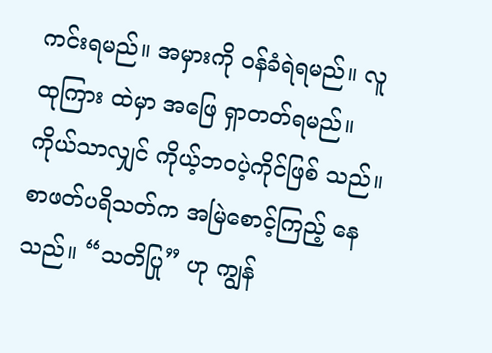ကင်းရမည်။ အမှားကို ဝန်ခံရဲရမည်။ လူထုကြား ထဲမှာ အဖြေ ရှာတတ်ရမည်။ ကိုယ်သာလျှင် ကိုယ့်ဘဝပဲ့ကိုင်ဖြစ် သည်။ စာဖတ်ပရိသတ်က အမြဲစောင့်ကြည့် နေသည်။ “သတိပြု” ဟု ကျွန်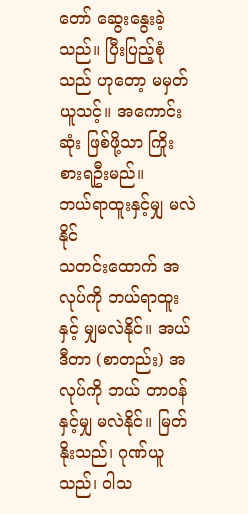တော် ဆွေးနွေးခဲ့သည်။ ပြီးပြည့်စုံသည် ဟုတော့ မမှတ်ယူသင့်။ အကောင်းဆုံး ဖြစ်ဖို့သာ ကြိုးစားရဦးမည်။
ဘယ်ရာထူးနှင့်မျှ မလဲနိုင်
သတင်းထောက် အလုပ်ကို ဘယ်ရာထူးနှင့် မျှမလဲနိုင်။ အယ်ဒီတာ (စာတည်း) အလုပ်ကို ဘယ် တာဝန် နှင့်မျှ မလဲနိုင်။ မြတ်နိုးသည်၊ ဂုဏ်ယူသည်၊ ဝါသ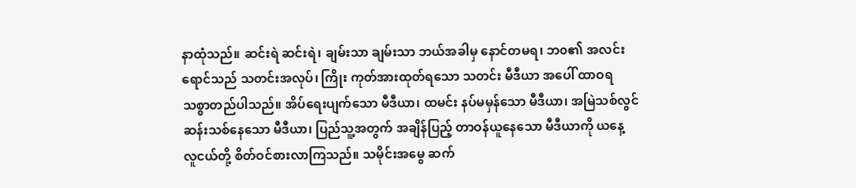နာထုံသည်။ ဆင်းရဲ ဆင်းရဲ၊ ချမ်းသာ ချမ်းသာ ဘယ်အခါမှ နောင်တမရ၊ ဘ၀၏ အလင်းရောင်သည် သတင်းအလုပ်၊ ကြိုး ကုတ်အားထုတ်ရသော သတင်း မီဒီယာ အပေါ် ထာဝရ သစ္စာတည်ပါသည်။ အိပ်ရေးပျက်သော မီဒီယာ၊ ထမင်း နပ်မမှန်သော မီဒီယာ၊ အမြဲသစ်လွင် ဆန်းသစ်နေသော မီဒီယာ၊ ပြည်သူ့အတွက် အချိန်ပြည့် တာဝန်ယူနေသော မီဒီယာကို ယနေ့ လူငယ်တို့ စိတ်ဝင်စားလာကြသည်။ သမိုင်းအမွေ ဆက်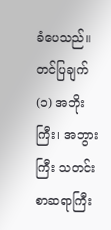ခံပေသည်။
တင်ပြချက်
(၁) အဘိုးကြီး၊ အဘွားကြီး သတင်းစာဆရာကြီး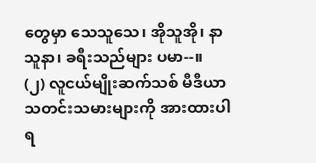တွေမှာ သေသူသေ၊ အိုသူအို၊ နာသူနာ၊ ခရီးသည်များ ပမာ--။
(၂) လူငယ်မျိုးဆက်သစ် မီဒီယာသတင်းသမားများကို အားထားပါရ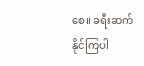စေ။ ခရီးဆက်နိုင်ကြပါ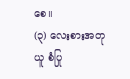စေ။
(၃) လေးစားအတုယူ စံပြု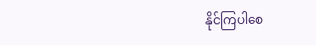နိုင်ကြပါစေ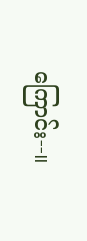ကြောင်း--။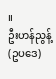။
ဦးဟန်ညွန့် (ဥပဒေ)